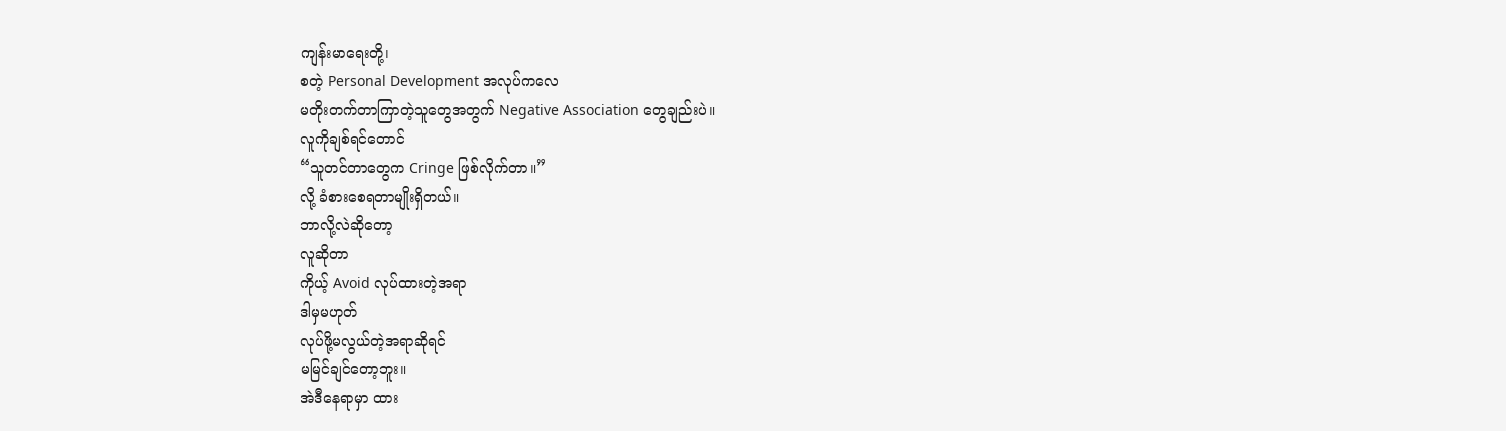ကျန်းမာရေးတို့၊
စတဲ့ Personal Development အလုပ်ကလေ
မတိုးတက်တာကြာတဲ့သူတွေအတွက် Negative Association တွေချည်းပဲ။
လူကိုချစ်ရင်တောင်
“သူတင်တာတွေက Cringe ဖြစ်လိုက်တာ။”
လို့ ခံစားစေရတာမျိုးရှိတယ်။
ဘာလို့လဲဆိုတော့
လူဆိုတာ
ကိုယ့် Avoid လုပ်ထားတဲ့အရာ
ဒါမှမဟုတ်
လုပ်ဖို့မလွယ်တဲ့အရာဆိုရင်
မမြင်ချင်တော့ဘူး။
အဲဒီနေရာမှာ ထား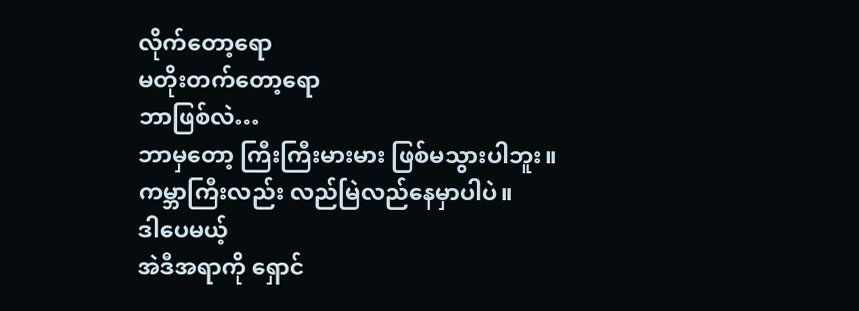လိုက်တော့ရော
မတိုးတက်တော့ရော
ဘာဖြစ်လဲ…
ဘာမှတော့ ကြီးကြီးမားမား ဖြစ်မသွားပါဘူး။
ကမ္ဘာကြီးလည်း လည်မြဲလည်နေမှာပါပဲ။
ဒါပေမယ့်
အဲဒီအရာကို ရှောင်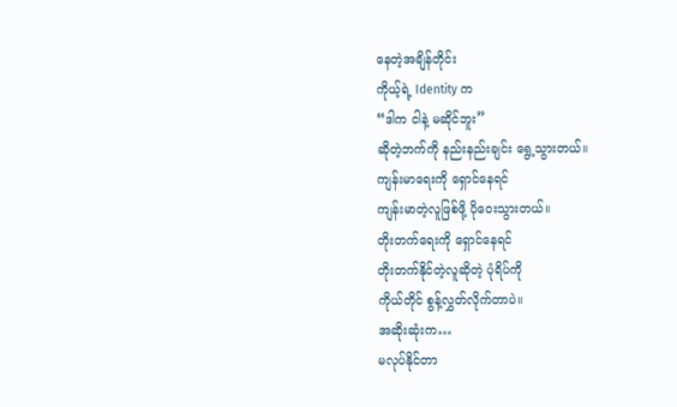နေတဲ့အချိန်တိုင်း
ကိုယ့်ရဲ့ Identity က
“ဒါက ငါနဲ့ မဆိုင်ဘူး”
ဆိုတဲ့ဘက်ကို နည်းနည်းချင်း ရွေ့သွားတယ်။
ကျန်းမာရေးကို ရှောင်နေရင်
ကျန်းမာတဲ့လူဖြစ်ဖို့ ပိုဝေးသွားတယ်။
တိုးတက်ရေးကို ရှောင်နေရင်
တိုးတက်နိုင်တဲ့လူဆိုတဲ့ ပုံရိပ်ကို
ကိုယ်တိုင် စွန့်လွှတ်လိုက်တာပဲ။
အဆိုးဆုံးက…
မလုပ်နိုင်တာ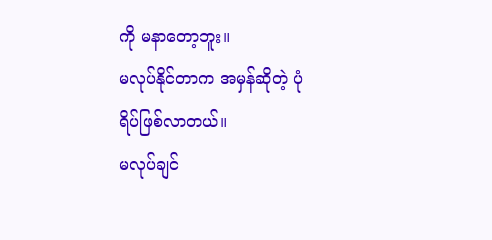ကို မနာတော့ဘူး။
မလုပ်နိုင်တာက အမှန်ဆိုတဲ့ ပုံရိပ်ဖြစ်လာတယ်။
မလုပ်ချင်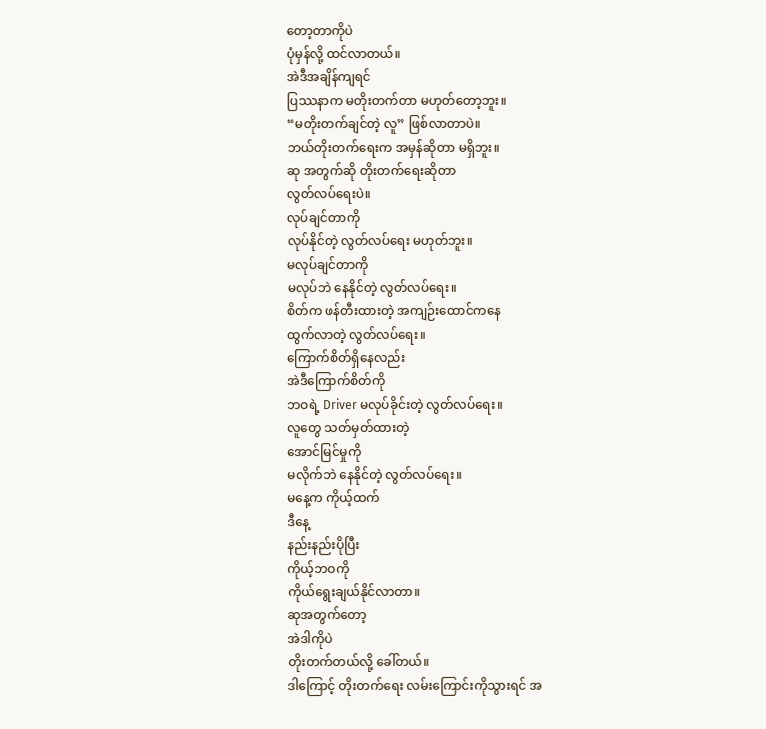တော့တာကိုပဲ
ပုံမှန်လို့ ထင်လာတယ်။
အဲဒီအချိန်ကျရင်
ပြဿနာက မတိုးတက်တာ မဟုတ်တော့ဘူး။
“မတိုးတက်ချင်တဲ့ လူ” ဖြစ်လာတာပဲ။
ဘယ်တိုးတက်ရေးက အမှန်ဆိုတာ မရှိဘူး။
ဆု အတွက်ဆို တိုးတက်ရေးဆိုတာ
လွတ်လပ်ရေးပဲ။
လုပ်ချင်တာကို
လုပ်နိုင်တဲ့ လွတ်လပ်ရေး မဟုတ်ဘူး။
မလုပ်ချင်တာကို
မလုပ်ဘဲ နေနိုင်တဲ့ လွတ်လပ်ရေး။
စိတ်က ဖန်တီးထားတဲ့ အကျဉ်းထောင်ကနေ
ထွက်လာတဲ့ လွတ်လပ်ရေး။
ကြောက်စိတ်ရှိနေလည်း
အဲဒီကြောက်စိတ်ကို
ဘဝရဲ့ Driver မလုပ်ခိုင်းတဲ့ လွတ်လပ်ရေး။
လူတွေ သတ်မှတ်ထားတဲ့
အောင်မြင်မှုကို
မလိုက်ဘဲ နေနိုင်တဲ့ လွတ်လပ်ရေး။
မနေ့က ကိုယ့်ထက်
ဒီနေ့
နည်းနည်းပိုပြီး
ကိုယ့်ဘဝကို
ကိုယ်ရွေးချယ်နိုင်လာတာ။
ဆုအတွက်တော့
အဲဒါကိုပဲ
တိုးတက်တယ်လို့ ခေါ်တယ်။
ဒါကြောင့် တိုးတက်ရေး လမ်းကြောင်းကိုသွားရင် အ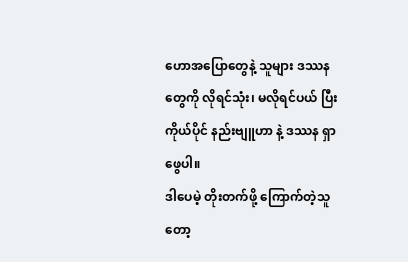ဟောအပြောတွေနဲ့ သူများ ဒဿန တွေကို လိုရင်သုံး၊ မလိုရင်ပယ် ပြီး ကိုယ်ပိုင် နည်းဗျူဟာ နဲ့ ဒဿန ရှာဖွေပါ။
ဒါပေမဲ့ တိုးတက်ဖို့ ကြောက်တဲ့သူတော့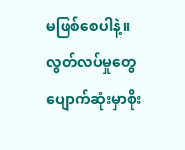မဖြစ်စေပါနဲ့။
လွတ်လပ်မှုတွေ ပျောက်ဆုံးမှာစိုး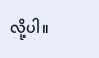လို့ပါ။